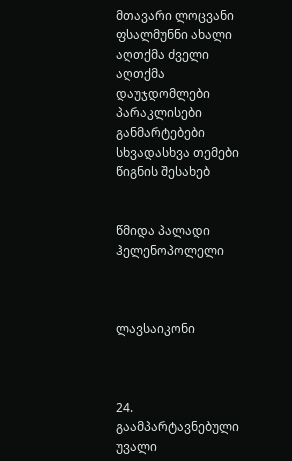მთავარი ლოცვანი ფსალმუნნი ახალი აღთქმა ძველი აღთქმა დაუჯდომლები პარაკლისები განმარტებები სხვადასხვა თემები წიგნის შესახებ


წმიდა პალადი ჰელენოპოლელი



ლავსაიკონი



24. გაამპარტავნებული უვალი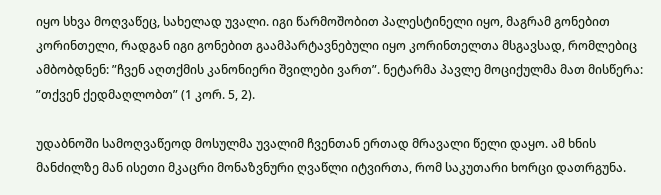იყო სხვა მოღვაწეც, სახელად უვალი. იგი წარმოშობით პალესტინელი იყო, მაგრამ გონებით კორინთელი, რადგან იგი გონებით გაამპარტავნებული იყო კორინთელთა მსგავსად, რომლებიც ამბობდნენ: ”ჩვენ აღთქმის კანონიერი შვილები ვართ”. ნეტარმა პავლე მოციქულმა მათ მისწერა: ”თქვენ ქედმაღლობთ” (1 კორ. 5, 2).

უდაბნოში სამოღვაწეოდ მოსულმა უვალიმ ჩვენთან ერთად მრავალი წელი დაყო. ამ ხნის მანძილზე მან ისეთი მკაცრი მონაზვნური ღვაწლი იტვირთა, რომ საკუთარი ხორცი დათრგუნა.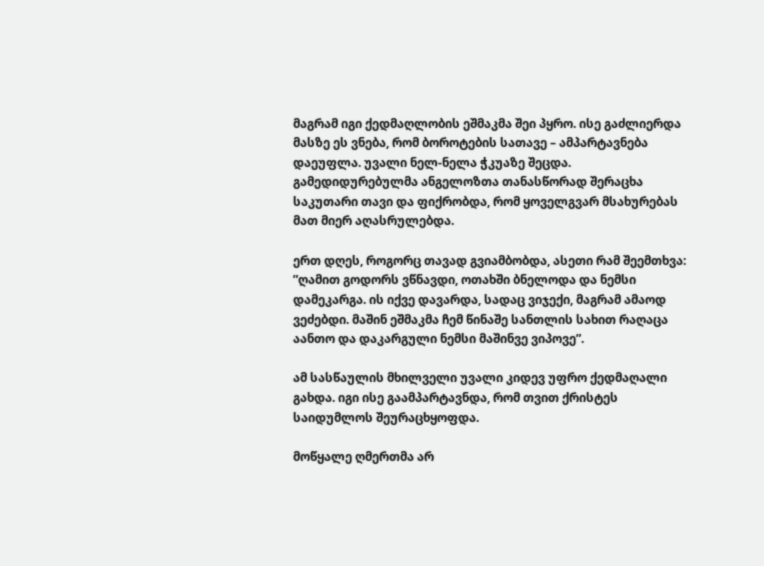მაგრამ იგი ქედმაღლობის ეშმაკმა შეი პყრო. ისე გაძლიერდა მასზე ეს ვნება, რომ ბოროტების სათავე – ამპარტავნება დაეუფლა. უვალი ნელ-ნელა ჭკუაზე შეცდა. გამედიდურებულმა ანგელოზთა თანასწორად შერაცხა საკუთარი თავი და ფიქრობდა, რომ ყოველგვარ მსახურებას მათ მიერ აღასრულებდა.

ერთ დღეს, როგორც თავად გვიამბობდა, ასეთი რამ შეემთხვა: ”ღამით გოდორს ვწნავდი, ოთახში ბნელოდა და ნემსი დამეკარგა. ის იქვე დავარდა, სადაც ვიჯექი, მაგრამ ამაოდ ვეძებდი. მაშინ ეშმაკმა ჩემ წინაშე სანთლის სახით რაღაცა აანთო და დაკარგული ნემსი მაშინვე ვიპოვე”.

ამ სასწაულის მხილველი უვალი კიდევ უფრო ქედმაღალი გახდა. იგი ისე გაამპარტავნდა, რომ თვით ქრისტეს საიდუმლოს შეურაცხყოფდა.

მოწყალე ღმერთმა არ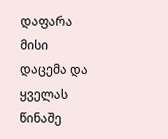დაფარა მისი დაცემა და ყველას წინაშე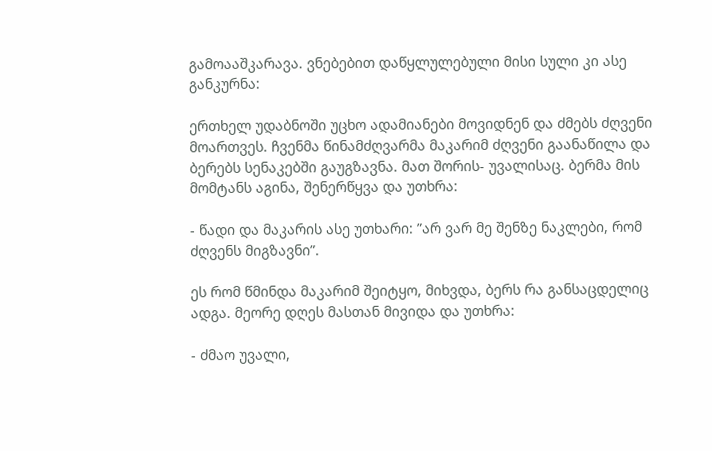გამოააშკარავა. ვნებებით დაწყლულებული მისი სული კი ასე განკურნა:

ერთხელ უდაბნოში უცხო ადამიანები მოვიდნენ და ძმებს ძღვენი მოართვეს. ჩვენმა წინამძღვარმა მაკარიმ ძღვენი გაანაწილა და ბერებს სენაკებში გაუგზავნა. მათ შორის- უვალისაც. ბერმა მის მომტანს აგინა, შენერწყვა და უთხრა:

- წადი და მაკარის ასე უთხარი: ”არ ვარ მე შენზე ნაკლები, რომ ძღვენს მიგზავნი”.

ეს რომ წმინდა მაკარიმ შეიტყო, მიხვდა, ბერს რა განსაცდელიც ადგა. მეორე დღეს მასთან მივიდა და უთხრა:

- ძმაო უვალი,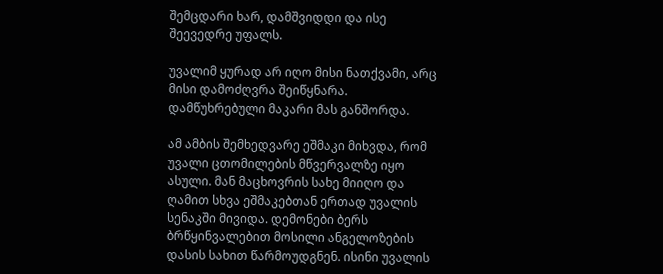შემცდარი ხარ, დამშვიდდი და ისე შეევედრე უფალს.

უვალიმ ყურად არ იღო მისი ნათქვამი, არც მისი დამოძღვრა შეიწყნარა. დამწუხრებული მაკარი მას განშორდა.

ამ ამბის შემხედვარე ეშმაკი მიხვდა, რომ უვალი ცთომილების მწვერვალზე იყო ასული. მან მაცხოვრის სახე მიიღო და ღამით სხვა ეშმაკებთან ერთად უვალის სენაკში მივიდა. დემონები ბერს ბრწყინვალებით მოსილი ანგელოზების დასის სახით წარმოუდგნენ. ისინი უვალის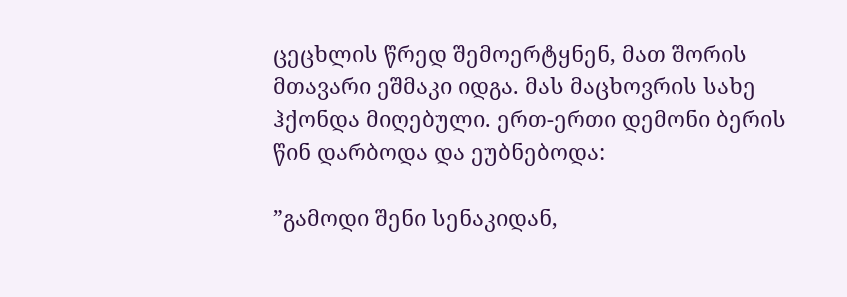ცეცხლის წრედ შემოერტყნენ, მათ შორის მთავარი ეშმაკი იდგა. მას მაცხოვრის სახე ჰქონდა მიღებული. ერთ-ერთი დემონი ბერის წინ დარბოდა და ეუბნებოდა:

”გამოდი შენი სენაკიდან,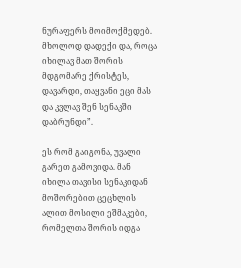ნურაფერს მოიმოქმედებ. მხოლოდ დადექი და, როცა იხილავ მათ შორის მდგომარე ქრისტეს, დავარდი, თაყვანი ეცი მას და კვლავ შენ სენაკში დაბრუნდი”.

ეს რომ გაიგონა, უვალი გარეთ გამოვიდა. მან იხილა თავისი სენაკიდან მოშორებით ცეცხლის ალით მოსილი ეშმაკები, რომელთა შორის იდგა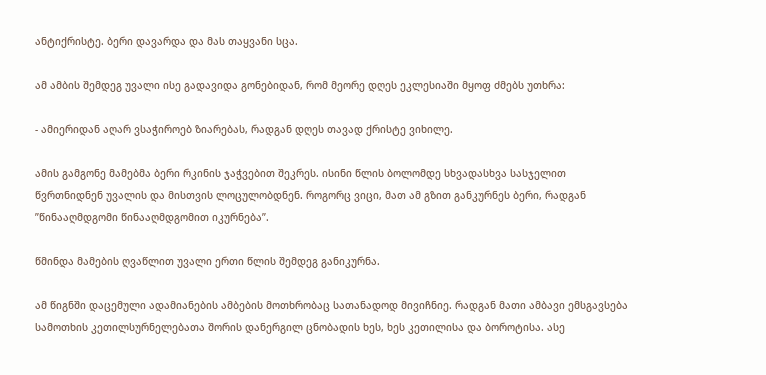ანტიქრისტე. ბერი დავარდა და მას თაყვანი სცა.

ამ ამბის შემდეგ უვალი ისე გადავიდა გონებიდან, რომ მეორე დღეს ეკლესიაში მყოფ ძმებს უთხრა:

- ამიერიდან აღარ ვსაჭიროებ ზიარებას, რადგან დღეს თავად ქრისტე ვიხილე.

ამის გამგონე მამებმა ბერი რკინის ჯაჭვებით შეკრეს. ისინი წლის ბოლომდე სხვადასხვა სასჯელით წვრთნიდნენ უვალის და მისთვის ლოცულობდნენ. როგორც ვიცი, მათ ამ გზით განკურნეს ბერი, რადგან ”წინააღმდგომი წინააღმდგომით იკურნება”.

წმინდა მამების ღვაწლით უვალი ერთი წლის შემდეგ განიკურნა.

ამ წიგნში დაცემული ადამიანების ამბების მოთხრობაც სათანადოდ მივიჩნიე. რადგან მათი ამბავი ემსგავსება სამოთხის კეთილსურნელებათა შორის დანერგილ ცნობადის ხეს, ხეს კეთილისა და ბოროტისა. ასე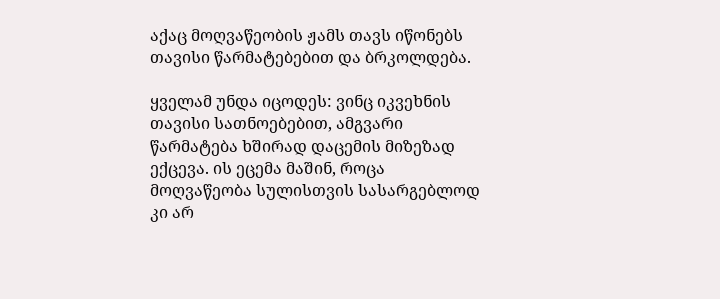აქაც მოღვაწეობის ჟამს თავს იწონებს თავისი წარმატებებით და ბრკოლდება.

ყველამ უნდა იცოდეს: ვინც იკვეხნის თავისი სათნოებებით, ამგვარი წარმატება ხშირად დაცემის მიზეზად ექცევა. ის ეცემა მაშინ, როცა მოღვაწეობა სულისთვის სასარგებლოდ კი არ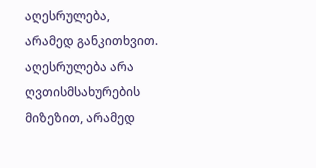აღესრულება, არამედ განკითხვით. აღესრულება არა ღვთისმსახურების მიზეზით, არამედ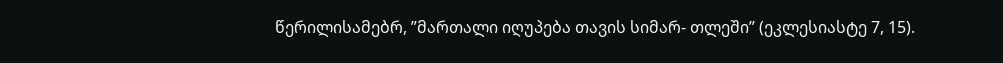წერილისამებრ, ”მართალი იღუპება თავის სიმარ- თლეში” (ეკლესიასტე 7, 15).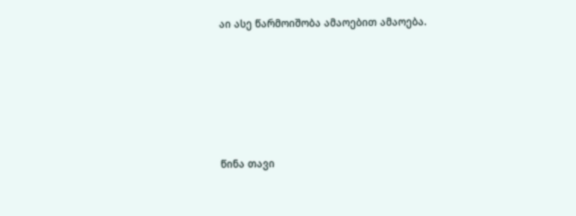აი ასე წარმოიშობა ამაოებით ამაოება.









წინა თავი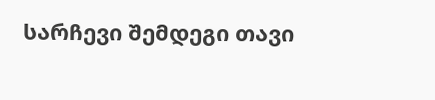სარჩევი შემდეგი თავი